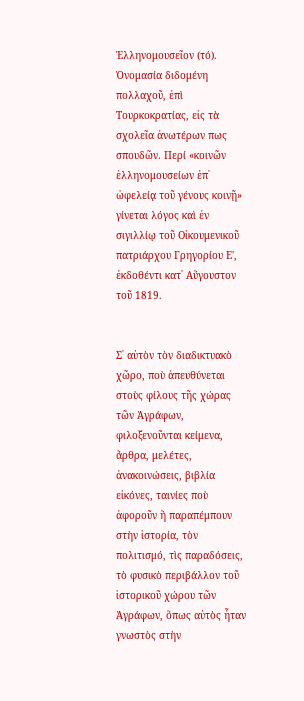Ἑλληνομουσεῖον (τό). Ὀνομασία διδομένη πολλαχοῦ, ἐπὶ Τουρκοκρατίας, εἰς τὰ σχολεῖα ἀνωτέρων πως σπουδῶν. Περί «κοινῶν ἑλληνομουσείων ἐπ᾿ ὠφελείᾳ τοῦ γένους κοινῇ» γίνεται λόγος καὶ ἐν σιγιλλίῳ τοῦ Οἰκουμενικοῦ πατριάρχου Γρηγορίου Ε', ἐκδοθέντι κατ᾿ Αὔγουστον τοῦ 1819.


Σ᾿ αὐτὸν τὸν διαδικτυακὸ χῶρο, ποὺ ἀπευθύνεται στοὺς φίλους τῆς χώρας τῶν Ἀγράφων, φιλοξενοῦνται κείμενα, ἄρθρα, μελέτες, ἀνακοινώσεις, βιβλία εἰκόνες, ταινίες ποὺ ἀφοροῦν ἢ παραπέμπουν στὴν ἱστορία, τὸν πολιτισμό, τὶς παραδόσεις, τὸ φυσικὸ περιβάλλον τοῦ ἱστορικοῦ χώρου τῶν Ἀγράφων, ὅπως αὐτὸς ἦταν γνωστὸς στὴν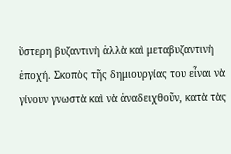ὕστερη βυζαντινὴ ἀλλὰ καὶ μεταβυζαντινὴ ἐποχή. Σκοπὸς τῆς δημιουργίας του εἶναι νὰ γίνουν γνωστὰ καὶ νὰ ἀναδειχθοῦν, κατὰ τὰς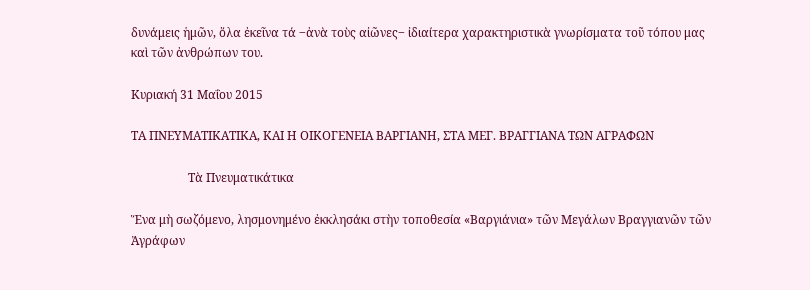δυνάμεις ἡμῶν, ὅλα ἐκεῖνα τά ‒ἀνὰ τοὺς αἰῶνες‒ ἰδιαίτερα χαρακτηριστικὰ γνωρίσματα τοῦ τόπου μας καὶ τῶν ἀνθρώπων του.

Κυριακή 31 Μαΐου 2015

ΤΑ ΠΝΕΥΜΑΤΙΚΑΤΙΚΑ, ΚΑΙ Η ΟΙΚΟΓΕΝΕΙΑ ΒΑΡΓΙΑΝΗ, ΣΤΑ ΜΕΓ. ΒΡΑΓΓΙΑΝΑ ΤΩΝ ΑΓΡΑΦΩΝ

                   Τὰ Πνευματικάτικα

Ἕνα μὴ σωζόμενο, λησμονημένο ἐκκλησάκι στὴν τοποθεσία «Βαργιάνια» τῶν Μεγάλων Βραγγιανῶν τῶν Ἀγράφων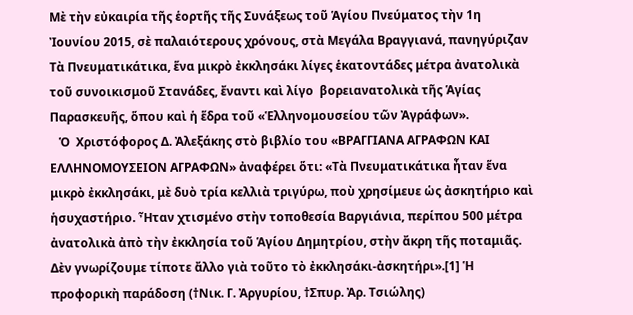Μὲ τὴν εὐκαιρία τῆς ἑορτῆς τῆς Συνάξεως τοῦ Ἁγίου Πνεύματος τὴν 1η Ἰουνίου 2015, σὲ παλαιότερους χρόνους, στὰ Μεγάλα Βραγγιανά, πανηγύριζαν Τὰ Πνευματικάτικα, ἕνα μικρὸ ἐκκλησάκι λίγες ἑκατοντάδες μέτρα ἀνατολικὰ τοῦ συνοικισμοῦ Στανάδες, ἔναντι καὶ λίγο  βορειανατολικὰ τῆς Ἁγίας  Παρασκευῆς, ὅπου καὶ ἡ ἕδρα τοῦ «Ἑλληνομουσείου τῶν Ἀγράφων».
   Ὁ  Χριστόφορος Δ. Ἀλεξάκης στὸ βιβλίο του «ΒΡΑΓΓΙΑΝΑ ΑΓΡΑΦΩΝ ΚΑΙ ΕΛΛΗΝΟΜΟΥΣΕΙΟΝ ΑΓΡΑΦΩΝ» ἀναφέρει ὅτι: «Τὰ Πνευματικάτικα ἦταν ἕνα μικρὸ ἐκκλησάκι, μὲ δυὸ τρία κελλιὰ τριγύρω, ποὺ χρησίμευε ὡς ἀσκητήριο καὶ ἡσυχαστήριο. Ἦταν χτισμένο στὴν τοποθεσία Βαργιάνια, περίπου 500 μέτρα ἀνατολικὰ ἀπὸ τὴν ἐκκλησία τοῦ Ἁγίου Δημητρίου, στὴν ἄκρη τῆς ποταμιᾶς. Δὲν γνωρίζουμε τίποτε ἄλλο γιὰ τοῦτο τὸ ἐκκλησάκι-ἀσκητήρι».[1] Ἡ προφορικὴ παράδοση (†Νικ. Γ. Ἀργυρίου, †Σπυρ. Ἀρ. Τσιώλης)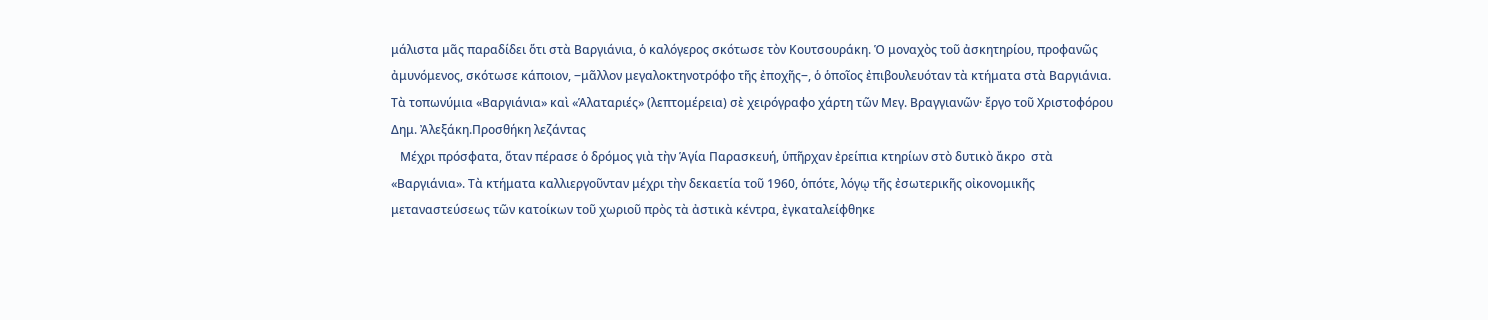μάλιστα μᾶς παραδίδει ὅτι στὰ Βαργιάνια, ὁ καλόγερος σκότωσε τὸν Κουτσουράκη. Ὁ μοναχὸς τοῦ ἀσκητηρίου, προφανῶς ἀμυνόμενος, σκότωσε κάποιον, ‒μᾶλλον μεγαλοκτηνοτρόφο τῆς ἐποχῆς‒, ὁ ὁποῖος ἐπιβουλευόταν τὰ κτήματα στὰ Βαργιάνια.
Τὰ τοπωνύμια «Βαργιάνια» καὶ «Ἁλαταριές» (λεπτομέρεια) σὲ χειρόγραφο χάρτη τῶν Μεγ. Βραγγιανῶν· ἔργο τοῦ Χριστοφόρου Δημ. Ἀλεξάκη.Προσθήκη λεζάντας
   Μέχρι πρόσφατα, ὅταν πέρασε ὁ δρόμος γιὰ τὴν Ἁγία Παρασκευή, ὑπῆρχαν ἐρείπια κτηρίων στὸ δυτικὸ ἄκρο  στὰ «Βαργιάνια». Τὰ κτήματα καλλιεργοῦνταν μέχρι τὴν δεκαετία τοῦ 1960, ὁπότε, λόγῳ τῆς ἐσωτερικῆς οἰκονομικῆς μεταναστεύσεως τῶν κατοίκων τοῦ χωριοῦ πρὸς τὰ ἀστικὰ κέντρα, ἐγκαταλείφθηκε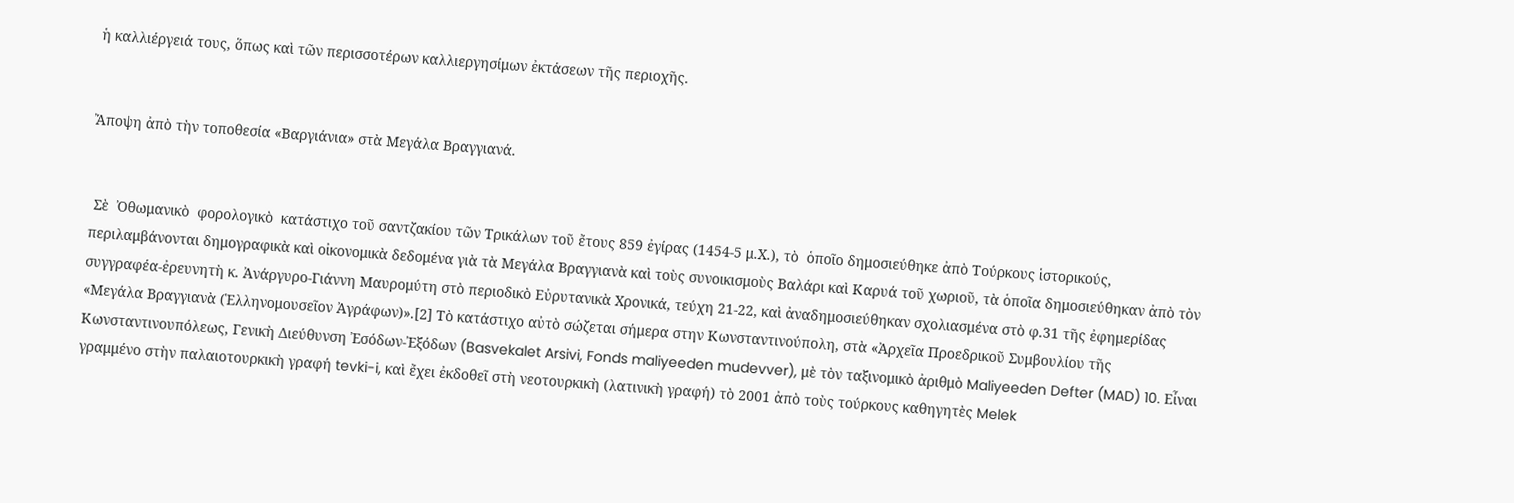ἡ καλλιέργειά τους, ὅπως καὶ τῶν περισσοτέρων καλλιεργησίμων ἐκτάσεων τῆς περιοχῆς.


Ἄποψη ἀπὸ τὴν τοποθεσία «Βαργιάνια» στὰ Μεγάλα Βραγγιανά.


 Σὲ  Ὀθωμανικὸ  φορολογικὸ  κατάστιχο τοῦ σαντζακίου τῶν Τρικάλων τοῦ ἔτους 859 ἐγίρας (1454-5 μ.Χ.), τὸ  ὁποῖο δημοσιεύθηκε ἀπὸ Τούρκους ἱστορικούς, περιλαμβάνονται δημογραφικὰ καὶ οἰκονομικὰ δεδομένα γιὰ τὰ Μεγάλα Βραγγιανὰ καὶ τοὺς συνοικισμοὺς Βαλάρι καὶ Καρυά τοῦ χωριοῦ, τὰ ὁποῖα δημοσιεύθηκαν ἀπὸ τὸν συγγραφέα-ἐρευνητὴ κ. Ἀνάργυρο-Γιάννη Μαυρομύτη στὸ περιοδικὸ Εὐρυτανικὰ Χρονικά, τεύχη 21-22, καὶ ἀναδημοσιεύθηκαν σχολιασμένα στὸ φ.31 τῆς ἐφημερίδας  «Μεγάλα Βραγγιανὰ (Ἑλληνομουσεῖον Ἀγράφων)».[2] Τὸ κατάστιχο αὐτὸ σώζεται σήμερα στην Κωνσταντινούπολη, στὰ «Ἀρχεῖα Προεδρικοῦ Συμβουλίου τῆς Κωνσταντινουπόλεως, Γενικὴ Διεύθυνση Ἐσόδων-Ἐξόδων (Basvekalet Arsivi, Fonds maliyeeden mudevver), μὲ τὸν ταξινομικὸ ἀριθμὸ Maliyeeden Defter (MAD) 10. Εἶναι  γραμμένο στὴν παλαιοτουρκικὴ γραφή tevki-i, καὶ ἔχει ἐκδοθεῖ στὴ νεοτουρκικὴ (λατινικὴ γραφή) τὸ 2001 ἀπὸ τοὺς τούρκους καθηγητὲς Melek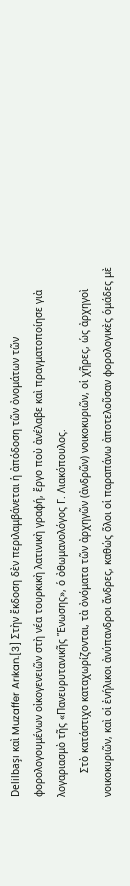Delilbaşı καὶ Muzaffer Arıkan.[3] Στὴν ἔκδοση δὲν περιλαμβάνεται ἡ ἀπόδοση τῶν ὀνομάτων τῶν φορολογουμένων οἰκογενειῶν στὴ νέα τουρκικὴ λατινικὴ γραφή, ἔργο ποὺ ἀνέλαβε καὶ πραγματοποίησε γιὰ λογαριασμὸ τῆς «Πανευρυτανικῆς Ἕνωσης», ὁ ὀθωμανολόγος Γ. Λιακόπουλος.
        Στὸ κατάστιχο καταχωρίζονται, τὰ ὀνόματα τῶν ἀρχηγῶν (ἀνδρῶν) νοικοκυριῶν, οἱ χῆρες, ὡς ἀρχηγοὶ νοικοκυριῶν, καὶ οἱ ἐνήλικοι ἀνύπανδροι ἄνδρες, καθώς ὅλοι οἱ παραπάνω ἀποτελοῦσαν φορολογικὲς ὁμάδες μὲ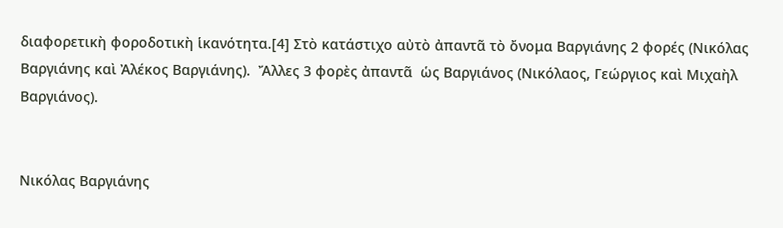διαφορετικὴ φοροδοτικὴ ἱκανότητα.[4] Στὸ κατάστιχο αὐτὸ ἀπαντᾶ τὸ ὄνομα Βαργιάνης 2 φορές (Νικόλας Βαργιάνης καὶ Ἀλέκος Βαργιάνης).  Ἄλλες 3 φορὲς ἀπαντᾶ  ὡς Βαργιάνος (Νικόλαος, Γεώργιος καὶ Μιχαὴλ Βαργιάνος).


Νικόλας Βαργιάνης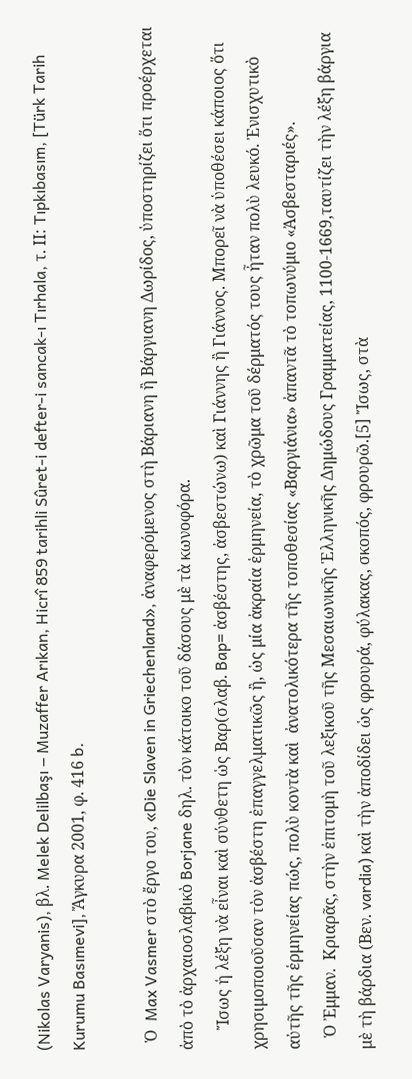(Nikolas Varyanis), βλ. Melek Delilbaşı ‒ Muzaffer Arıkan, Hicrî 859 tarihli Sûret-i defter-i sancak-ı Tırhala, τ. ΙΙ: Tıpkıbasım, [Türk Tarih Kurumu Basımevi], Ἄγκυρα 2001, φ. 416 b.

  Ὁ  Max Vasmer στὸ ἔργο του, «Die Slaven in Griechenland», ἀναφερόμενος στὴ Βάριανη ἢ Βάργιανη Δωρίδος, ὑποστηρίζει ὅτι προέρχεται ἀπὸ τὸ ἀρχαιοσλαβικὸ Borjane δηλ. τὸν κάτοικο τοῦ δάσους μὲ τὰ κωνοφόρα.
     Ἴσως ἡ λέξη νὰ εἶναι καὶ σύνθετη ὡς Βαρ(σλαβ. Bap= ἀσβέστης, ἀσβεστώνω) καὶ Γιάννης ἢ Γιάννος. Μπορεῖ νὰ ὑποθέσει κάποιος ὅτι χρησιμοποιοῦσαν τὸν ἀσβέστη ἐπαγγελματικῶς ἢ, ὡς μία ἀκραία ἑρμηνεία, τὸ χρῶμα τοῦ δέρματός τους ἦταν πολὺ λευκό. Ἐνισχυτικὸ αὐτῆς τῆς ἑρμηνείας πώς, πολὺ κοντὰ καὶ  ἀνατολικότερα τῆς τοποθεσίας «Βαργιάνια» ἀπαντᾶ τὸ τοπωνύμιο «Ἀσβεσταριές».
   Ὁ Ἐμμαν.  Κριαρᾶς, στὴν ἐπιτομὴ τοῦ λεξικοῦ τῆς Μεσαιωνικῆς Ἑλληνικῆς Δημώδους Γραμματείας, 1100-1669,ταυτίζει τὴν λέξη βάργια μὲ τὴ βάρδια (Βεν. vardia) καὶ τὴν ἀποδίδει ὡς φρουρά, φύλακας, σκοπός, φρουρῶ.[5] Ἴσως, στὰ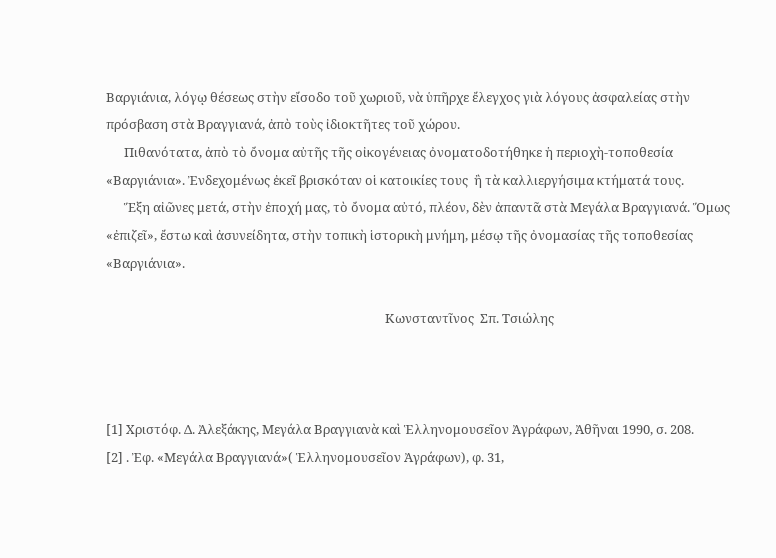Βαργιάνια, λόγῳ θέσεως στὴν εἴσοδο τοῦ χωριοῦ, νὰ ὑπῆρχε ἔλεγχος γιὰ λόγους ἀσφαλείας στὴν πρόσβαση στὰ Βραγγιανά, ἀπὸ τοὺς ἰδιοκτῆτες τοῦ χώρου.
      Πιθανότατα, ἀπὸ τὸ ὄνομα αὐτῆς τῆς οἰκογένειας ὀνοματοδοτήθηκε ἡ περιοχὴ-τοποθεσία «Βαργιάνια». Ἐνδεχομένως ἐκεῖ βρισκόταν οἱ κατοικίες τους  ἢ τὰ καλλιεργήσιμα κτήματά τους.
      Ἕξη αἰῶνες μετά, στὴν ἐποχή μας, τὸ ὄνομα αὐτό, πλέον, δὲν ἀπαντᾶ στὰ Μεγάλα Βραγγιανά. Ὅμως «ἐπιζεῖ», ἔστω καὶ ἀσυνείδητα, στὴν τοπικὴ ἱστορικὴ μνήμη, μέσῳ τῆς ὀνομασίας τῆς τοποθεσίας «Βαργιάνια».

                                                                                             Κωνσταντῖνος  Σπ. Τσιώλης



[1] Χριστόφ. Δ. Ἀλεξάκης, Μεγάλα Βραγγιανὰ καὶ Ἑλληνομουσεῖον Ἀγράφων, Ἀθῆναι 1990, σ. 208.
[2] . Ἐφ. «Μεγάλα Βραγγιανά»( Ἑλληνομουσεῖον Ἀγράφων), φ. 31,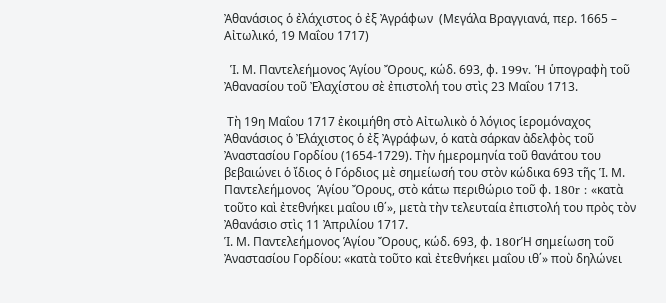Ἀθανάσιος ὁ ἐλάχιστος ὁ ἐξ Ἀγράφων  (Μεγάλα Βραγγιανά, περ. 1665 – Αἰτωλικό, 19 Μαΐου 1717)

  Ἱ. Μ. Παντελεήμονος Ἁγίου Ὄρους, κώδ. 693, φ. 199v. Ἡ ὑπογραφὴ τοῦ Ἀθανασίου τοῦ Ἐλαχίστου σὲ ἐπιστολή του στὶς 23 Μαΐου 1713.

 Τὴ 19η Μαΐου 1717 ἐκοιμήθη στὸ Αἰτωλικὸ ὁ λόγιος ἱερομόναχος Ἀθανάσιος ὁ Ἐλάχιστος ὁ ἐξ Ἀγράφων, ὁ κατὰ σάρκαν ἀδελφὸς τοῦ Ἀναστασίου Γορδίου (1654-1729). Τὴν ἡμερομηνία τοῦ θανάτου του βεβαιώνει ὁ ἴδιος ὁ Γόρδιος μὲ σημείωσή του στὸν κώδικα 693 τῆς Ἱ. Μ. Παντελεήμονος  Ἁγίου Ὄρους, στὸ κάτω περιθώριο τοῦ φ. 180r : «κατὰ τοῦτο καὶ ἐτεθνήκει μαΐου ιθ΄», μετὰ τὴν τελευταία ἐπιστολή του πρὸς τὸν Ἀθανάσιο στὶς 11 Ἀπριλίου 1717.
Ἱ. Μ. Παντελεήμονος Ἁγίου Ὄρους, κώδ. 693, φ. 180rἩ σημείωση τοῦ Ἀναστασίου Γορδίου: «κατὰ τοῦτο καὶ ἐτεθνήκει μαΐου ιθ΄» ποὺ δηλώνει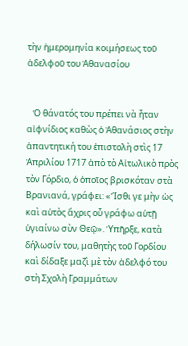τὴν ἡμερομηνία κοιμήσεως τοῦ ἀδελφοῦ του Ἀθανασίου


   Ὁ θάνατός του πρέπει νὰ ἦταν αἰφνίδιος καθὼς ὁ Ἀθανάσιος στὴν ἀπαντητική του ἐπιστολὴ στὶς 17 Ἀπριλίου 1717 ἀπὸ τὸ Αἰτωλικὸ πρὸς τὸν Γόρδιο, ὁ ὁποῖος βρισκόταν στὰ Βρανιανά, γράφει: «Ἴσθι γε μὴν ὡς καὶ αὐτὸς ἄχρις οὗ γράφω αὐτῇ ὑγιαίνω σὺν Θεῷ». Ὑπῆρξε, κατὰ δήλωσίν του, μαθητὴς τοῦ Γορδίου καὶ δίδαξε μαζὶ μὲ τὸν ἀδελφό του στὴ Σχολὴ Γραμμάτων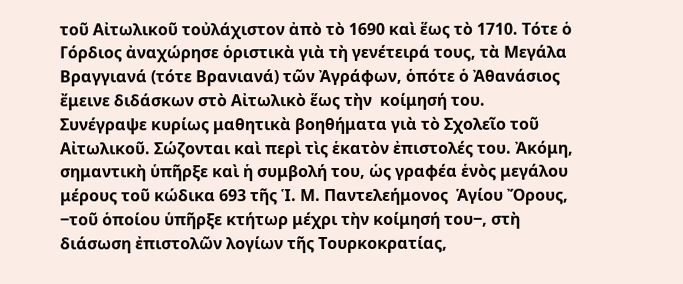τοῦ Αἰτωλικοῦ τοὐλάχιστον ἀπὸ τὸ 1690 καὶ ἕως τὸ 1710. Τότε ὁ Γόρδιος ἀναχώρησε ὁριστικὰ γιὰ τὴ γενέτειρά τους, τὰ Μεγάλα Βραγγιανά (τότε Βρανιανά) τῶν Ἀγράφων, ὁπότε ὁ Ἀθανάσιος ἔμεινε διδάσκων στὸ Αἰτωλικὸ ἕως τὴν  κοίμησή του. Συνέγραψε κυρίως μαθητικὰ βοηθήματα γιὰ τὸ Σχολεῖο τοῦ Αἰτωλικοῦ. Σώζονται καὶ περὶ τὶς ἑκατὸν ἐπιστολές του. Ἀκόμη, σημαντικὴ ὑπῆρξε καὶ ἡ συμβολή του, ὡς γραφέα ἑνὸς μεγάλου μέρους τοῦ κώδικα 693 τῆς Ἱ. Μ. Παντελεήμονος  Ἁγίου Ὄρους, ‒τοῦ ὁποίου ὑπῆρξε κτήτωρ μέχρι τὴν κοίμησή του‒, στὴ διάσωση ἐπιστολῶν λογίων τῆς Τουρκοκρατίας,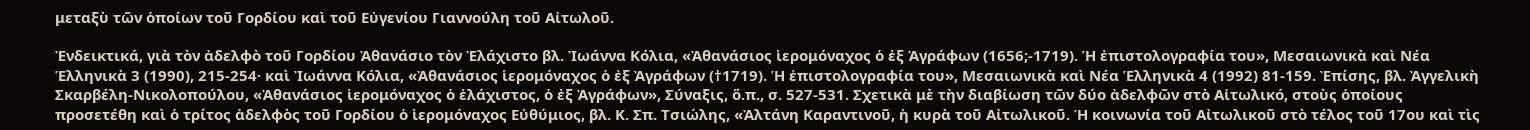μεταξὺ τῶν ὁποίων τοῦ Γορδίου καὶ τοῦ Εὐγενίου Γιαννούλη τοῦ Αἰτωλοῦ.

Ἐνδεικτικά, γιὰ τὸν ἀδελφὸ τοῦ Γορδίου Ἀθανάσιο τὸν Ἐλάχιστο βλ. Ἰωάννα Κόλια, «Ἀθανάσιος ἱερομόναχος ὁ ἐξ Ἀγράφων (1656;-1719). Ἡ ἐπιστολογραφία του», Μεσαιωνικὰ καὶ Νέα Ἑλληνικὰ 3 (1990), 215-254· καὶ Ἰωάννα Κόλια, «Ἀθανάσιος ἱερομόναχος ὁ ἐξ Ἀγράφων (†1719). Ἡ ἐπιστολογραφία του», Μεσαιωνικὰ καὶ Νέα Ἑλληνικὰ 4 (1992) 81-159. Ἐπίσης, βλ. Ἀγγελικὴ Σκαρβέλη-Νικολοπούλου, «Ἀθανάσιος ἱερομόναχος ὁ ἐλάχιστος, ὁ ἐξ Ἀγράφων», Σύναξις, ὅ.π., σ. 527-531. Σχετικὰ μὲ τὴν διαβίωση τῶν δύο ἀδελφῶν στὸ Αἰτωλικό, στοὺς ὁποίους προσετέθη καὶ ὁ τρίτος ἀδελφὸς τοῦ Γορδίου ὁ ἱερομόναχος Εὐθύμιος, βλ. Κ. Σπ. Τσιώλης, «Ἀλτάνη Καραντινοῦ, ἡ κυρὰ τοῦ Αἰτωλικοῦ. Ἡ κοινωνία τοῦ Αἰτωλικοῦ στὸ τέλος τοῦ 17ου καὶ τὶς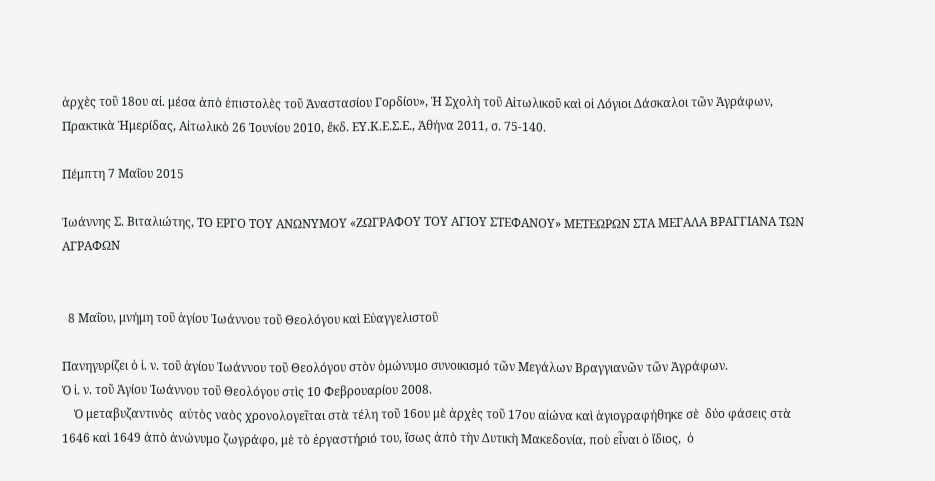ἀρχὲς τοῦ 18ου αἰ. μέσα ἀπὸ ἐπιστολὲς τοῦ Ἀναστασίου Γορδίου», Ἡ Σχολὴ τοῦ Αἰτωλικοῦ καὶ οἱ Λόγιοι Δάσκαλοι τῶν Ἀγράφων, Πρακτικὰ Ἡμερίδας, Αἰτωλικὸ 26 Ἰουνίου 2010, ἔκδ. ΕΥ.Κ.Ε.Σ.Ε., Ἀθήνα 2011, σ. 75-140.

Πέμπτη 7 Μαΐου 2015

Ἰωάννης Σ. Βιταλιώτης, ΤΟ ΕΡΓΟ ΤΟΥ ΑΝΩΝΥΜΟΥ «ΖΩΓΡΑΦΟΥ ΤΟΥ ΑΓΙΟΥ ΣΤΕΦΑΝΟΥ» ΜΕΤΕΩΡΩΝ ΣΤΑ ΜΕΓΑΛΑ ΒΡΑΓΓΙΑΝΑ ΤΩΝ ΑΓΡΑΦΩΝ


  8 Μαΐου, μνήμη τοῦ ἁγίου Ἰωάννου τοῦ Θεολόγου καὶ Εὐαγγελιστοῦ

Πανηγυρίζει ὁ ἱ. ν. τοῦ ἁγίου Ἰωάννου τοῦ Θεολόγου στὸν ὁμώνυμο συνοικισμό τῶν Μεγάλων Βραγγιανῶν τῶν Ἀγράφων.
Ὁ ἱ. ν. τοῦ Ἁγίου Ἰωάννου τοῦ Θεολόγου στὶς 10 Φεβρουαρίου 2008.
    Ὁ μεταβυζαντινὸς  αὐτὸς ναὸς χρονολογεῖται στὰ τέλη τοῦ 16ου μὲ ἀρχὲς τοῦ 17ου αἰώνα καὶ ἁγιογραφήθηκε σὲ  δύο φάσεις στὰ 1646 καὶ 1649 ἀπὸ ἀνώνυμο ζωγράφο, μὲ τὸ ἐργαστήριό του, ἴσως ἀπὸ τὴν Δυτικὴ Μακεδονία, ποὺ εἶναι ὁ ἴδιος,  ὁ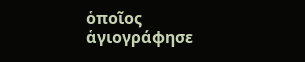ὁποῖος ἁγιογράφησε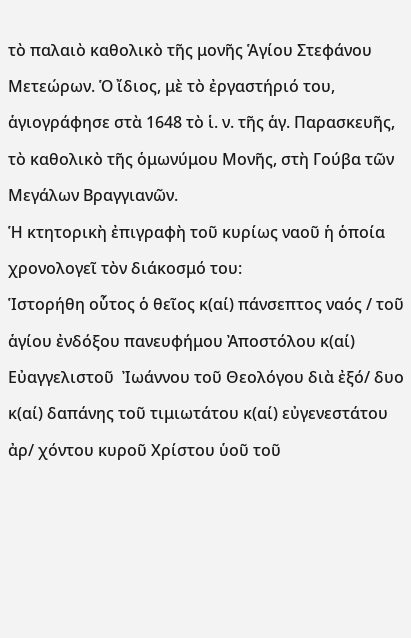τὸ παλαιὸ καθολικὸ τῆς μονῆς Ἁγίου Στεφάνου Μετεώρων. Ὁ ἴδιος, μὲ τὸ ἐργαστήριό του, ἁγιογράφησε στὰ 1648 τὸ ἱ. ν. τῆς ἁγ. Παρασκευῆς, τὸ καθολικὸ τῆς ὁμωνύμου Μονῆς, στὴ Γούβα τῶν Μεγάλων Βραγγιανῶν.
Ἡ κτητορικὴ ἐπιγραφὴ τοῦ κυρίως ναοῦ ἡ ὁποία χρονολογεῖ τὸν διάκοσμό του:
Ἱστορήθη οὗτος ὁ θεῖος κ(αί) πάνσεπτος ναός / τοῦ ἁγίου ἐνδόξου πανευφήμου Ἀποστόλου κ(αί) Εὐαγγελιστοῦ  Ἰωάννου τοῦ Θεολόγου διὰ ἐξό/ δυο κ(αί) δαπάνης τοῦ τιμιωτάτου κ(αί) εὐγενεστάτου ἀρ/ χόντου κυροῦ Χρίστου ὑοῦ τοῦ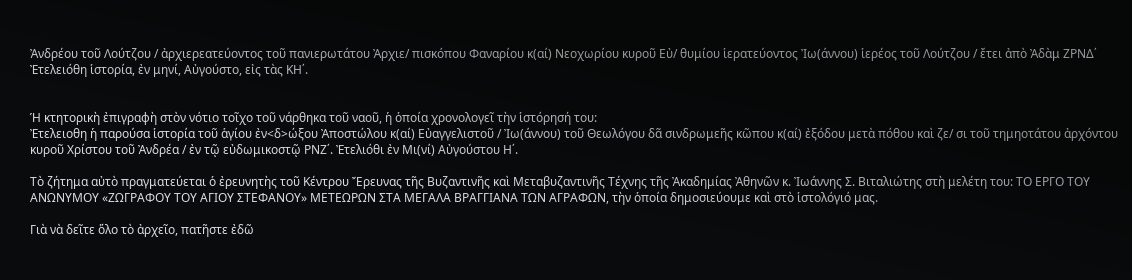Ἀνδρέου τοῦ Λούτζου / ἀρχιερεατεύοντος τοῦ πανιερωτάτου Ἀρχιε/ πισκόπου Φαναρίου κ(αί) Νεοχωρίου κυροῦ Εὐ/ θυμίου ἱερατεύοντος Ἰω(άννου) ἱερέος τοῦ Λούτζου / ἔτει ἀπὸ Ἀδὰμ ΖΡΝΔ΄ Ἐτελειόθη ἱστορία, ἐν μηνί, Αὐγούστο, εἰς τὰς ΚΗ΄.


Ἡ κτητορικὴ ἐπιγραφὴ στὸν νότιο τοῖχο τοῦ νάρθηκα τοῦ ναοῦ, ἡ ὁποία χρονολογεῖ τὴν ἱστόρησή του:
Ἐτελειοθη ἡ παρούσα ἱστορία τοῦ ἁγίου ἐν<δ>ώξου Ἀποστώλου κ(αί) Εὐαγγελιστοῦ / Ἰω(άννου) τοῦ Θεωλόγου δᾶ σινδρωμεῆς κῶπου κ(αί) ἐξόδου μετὰ πόθου καὶ ζε/ σι τοῦ τημηοτάτου ἀρχόντου κυροῦ Χρίστου τοῦ Ἀνδρέα / ἐν τῷ εὐδωμικοστῷ ΡΝΖ΄. Ἐτελιόθι ἐν Μι(νί) Αὐγούστου Η΄.

Τὸ ζήτημα αὐτὸ πραγματεύεται ὁ ἐρευνητὴς τοῦ Κέντρου Ἔρευνας τῆς Βυζαντινῆς καὶ Μεταβυζαντινῆς Τέχνης τῆς Ἀκαδημίας Ἀθηνῶν κ. Ἰωάννης Σ. Βιταλιώτης στὴ μελέτη του: ΤΟ ΕΡΓΟ ΤΟΥ ΑΝΩΝΥΜΟΥ «ΖΩΓΡΑΦΟΥ ΤΟΥ ΑΓΙΟΥ ΣΤΕΦΑΝΟΥ» ΜΕΤΕΩΡΩΝ ΣΤΑ ΜΕΓΑΛΑ ΒΡΑΓΓΙΑΝΑ ΤΩΝ ΑΓΡΑΦΩΝ, τὴν ὁποία δημοσιεύουμε καὶ στὸ ἱστολόγιό μας.

Γιὰ νὰ δεῖτε ὅλο τὸ ἀρχεῖο, πατῆστε ἐδῶ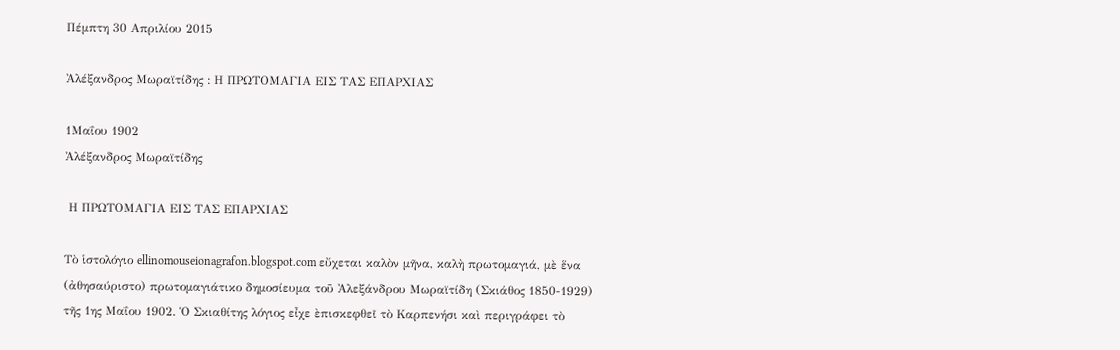Πέμπτη 30 Απριλίου 2015

Ἀλέξανδρος Μωραϊτίδης : Η ΠΡΩΤΟΜΑΓΙΑ ΕΙΣ ΤΑΣ ΕΠΑΡΧΙΑΣ

1Μαΐου 1902
Ἀλέξανδρος Μωραϊτίδης

 Η ΠΡΩΤΟΜΑΓΙΑ ΕΙΣ ΤΑΣ ΕΠΑΡΧΙΑΣ

Τὸ ἱστολόγιο ellinomouseionagrafon.blogspot.com εὔχεται καλὸν μῆνα, καλὴ πρωτομαγιά, μὲ ἕνα (ἀθησαύριστο) πρωτομαγιάτικο δημοσίευμα τοῦ Ἀλεξάνδρου Μωραϊτίδη (Σκιάθος 1850-1929) τῆς 1ης Μαΐου 1902. Ὁ Σκιαθίτης λόγιος εἶχε ὲπισκεφθεῖ τὸ Καρπενήσι καὶ περιγράφει τὸ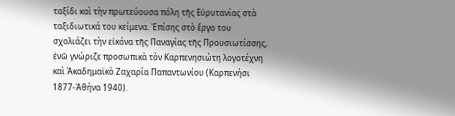ταξίδι καὶ τὴν πρωτεύουσα πόλη τῆς Εὐρυτανίας στὰ ταξιδιωτικά του κείμενα. Ἐπίσης στὸ ἔργο του σχολιάζει τὴν εἰκόνα τῆς Παναγίας τῆς Προυσιωτίσσης, ἐνῶ γνώριζε προσωπικὰ τὸν Καρπενησιώτη λογοτέχνη καὶ Ἀκαδημαϊκὸ Ζαχαρία Παπαντωνίου (Καρπενήσι 1877-Ἀθήνα 1940).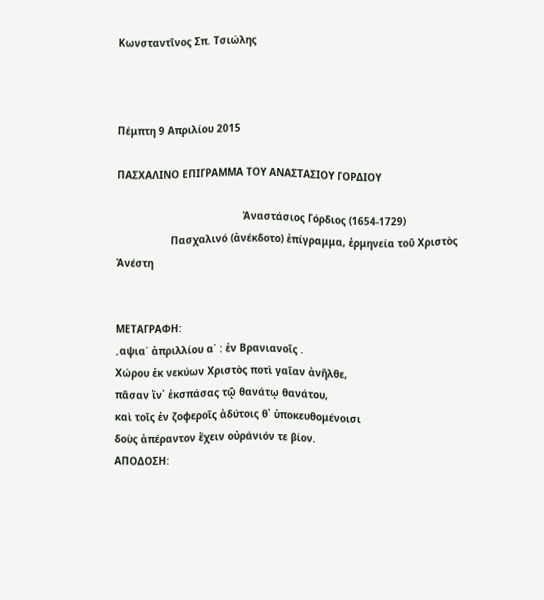Κωνσταντῖνος Σπ. Τσιώλης



Πέμπτη 9 Απριλίου 2015

ΠΑΣΧΑΛΙΝΟ ΕΠΙΓΡΑΜΜΑ ΤΟΥ ΑΝΑΣΤΑΣΙΟΥ ΓΟΡΔΙΟΥ

                                          Ἀναστάσιος Γόρδιος (1654-1729)
                  Πασχαλινό (ἀνέκδοτο) ἐπίγραμμα, ἑρμηνεία τοῦ Χριστὸς Ἀνέστη


ΜΕΤΑΓΡΑΦΗ:
ˏαψια΄ ἀπριλλίου α΄ : ἐν Βρανιανοῖς .
Χώρου ἐκ νεκύων Χριστὸς ποτὶ γαῖαν ἀνῆλθε,
πᾶσαν ἵν᾿ ἐκσπάσας τῷ θανάτῳ θανάτου,
καὶ τοῖς ἐν ζοφεροῖς ἀδύτοις θ᾿ ὑποκευθομένοισι
δοὺς ἀπέραντον ἔχειν οὐράνιόν τε βίον.
ΑΠΟΔΟΣΗ: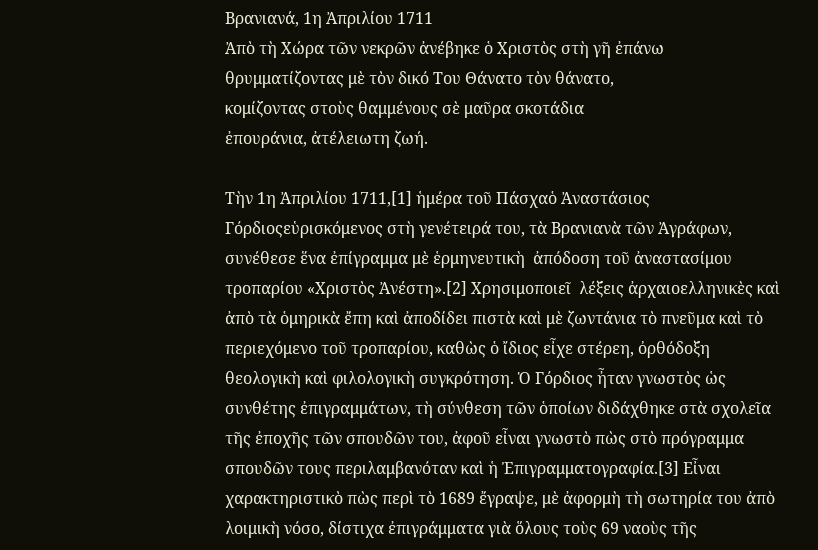Βρανιανά, 1η Ἀπριλίου 1711
Ἀπὸ τὴ Χώρα τῶν νεκρῶν ἀνέβηκε ὁ Χριστὸς στὴ γῆ ἐπάνω
θρυμματίζοντας μὲ τὸν δικό Του Θάνατο τὸν θάνατο,
κομίζοντας στοὺς θαμμένους σὲ μαῦρα σκοτάδια
ἐπουράνια, ἀτέλειωτη ζωή.

Τὴν 1η Ἀπριλίου 1711,[1] ἡμέρα τοῦ Πάσχαὁ Ἀναστάσιος Γόρδιοςεὑρισκόμενος στὴ γενέτειρά του, τὰ Βρανιανὰ τῶν Ἀγράφων, συνέθεσε ἕνα ἐπίγραμμα μὲ ἑρμηνευτικὴ  ἀπόδοση τοῦ ἀναστασίμου τροπαρίου «Χριστὸς Ἀνέστη».[2] Χρησιμοποιεῖ  λέξεις ἀρχαιοελληνικὲς καὶ ἀπὸ τὰ ὁμηρικὰ ἔπη καὶ ἀποδίδει πιστὰ καὶ μὲ ζωντάνια τὸ πνεῦμα καὶ τὸ περιεχόμενο τοῦ τροπαρίου, καθὼς ὁ ἴδιος εἶχε στέρεη, ὀρθόδοξη θεολογικὴ καὶ φιλολογικὴ συγκρότηση. Ὁ Γόρδιος ἦταν γνωστὸς ὡς συνθέτης ἐπιγραμμάτων, τὴ σύνθεση τῶν ὁποίων διδάχθηκε στὰ σχολεῖα τῆς ἐποχῆς τῶν σπουδῶν του, ἀφοῦ εἶναι γνωστὸ πὼς στὸ πρόγραμμα σπουδῶν τους περιλαμβανόταν καὶ ἡ Ἐπιγραμματογραφία.[3] Εἶναι χαρακτηριστικὸ πὼς περὶ τὸ 1689 ἔγραψε, μὲ ἀφορμὴ τὴ σωτηρία του ἀπὸ λοιμικὴ νόσο, δίστιχα ἐπιγράμματα γιὰ ὅλους τοὺς 69 ναοὺς τῆς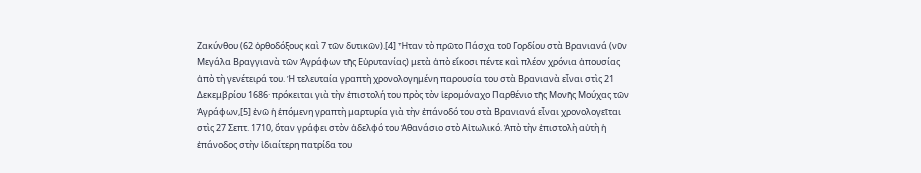Ζακύνθου (62 ὀρθοδόξους καὶ 7 τῶν δυτικῶν).[4] Ἦταν τὸ πρῶτο Πάσχα τοῦ Γορδίου στὰ Βρανιανά (νῦν Μεγάλα Βραγγιανὰ τῶν Ἀγράφων τῆς Εὐρυτανίας) μετὰ ἀπὸ εἴκοσι πέντε καὶ πλέον χρόνια ἀπουσίας ἀπὸ τὴ γενέτειρά του. Ἡ τελευταία γραπτὴ χρονολογημένη παρουσία του στὰ Βρανιανὰ εἶναι στὶς 21 Δεκεμβρίου 1686· πρόκειται γιὰ τὴν ἐπιστολή του πρὸς τὸν ἱερομόναχο Παρθένιο τῆς Μονῆς Μούχας τῶν Ἀγράφων,[5] ἐνῶ ἡ ἑπόμενη γραπτὴ μαρτυρία γιὰ τὴν ἐπάνοδό του στὰ Βρανιανά εἶναι χρονολογεῖται στὶς 27 Σεπτ. 1710, ὅταν γράφει στὸν ἀδελφό του Ἀθανάσιο στὸ Αἰτωλικό. Ἀπὸ τὴν ἐπιστολὴ αὐτὴ ἡ ἐπάνοδος στὴν ἰδιαίτερη πατρίδα του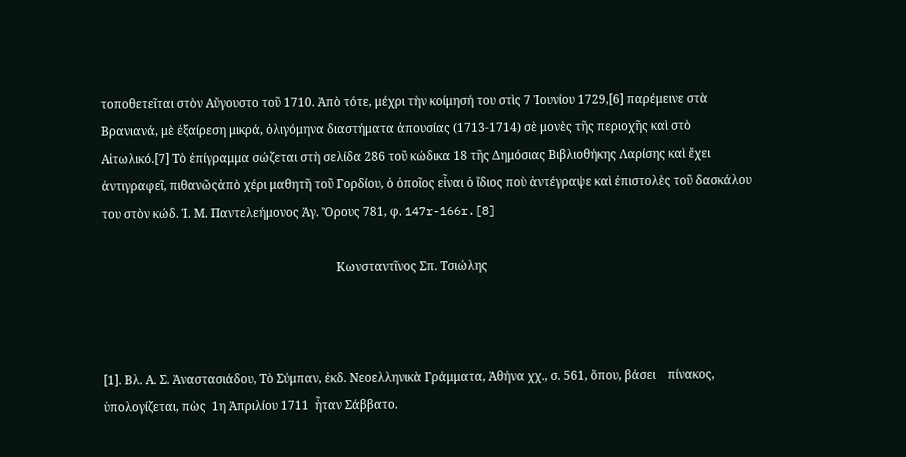τοποθετεῖται στὸν Αὔγουστο τοῦ 1710. Ἀπὸ τότε, μέχρι τὴν κοίμησή του στὶς 7 Ἰουνίου 1729,[6] παρέμεινε στὰ Βρανιανά, μὲ ἐξαίρεση μικρά, ὀλιγόμηνα διαστήματα ἀπουσίας (1713-1714) σὲ μονὲς τῆς περιοχῆς καὶ στὸ Αἰτωλικό.[7] Τὸ ἐπίγραμμα σώζεται στὴ σελίδα 286 τοῦ κώδικα 18 τῆς Δημόσιας Βιβλιοθήκης Λαρίσης καὶ ἔχει ἀντιγραφεῖ, πιθανῶςἀπὸ χέρι μαθητῆ τοῦ Γορδίου, ὁ ὁποῖος εἶναι ὁ ἴδιος ποὺ ἀντέγραψε καὶ ἐπιστολὲς τοῦ δασκάλου του στὸν κώδ. Ἱ. Μ. Παντελεήμονος Ἁγ. Ὄρους 781, φ. 147r-166r.[8]

                                                                              Κωνσταντῖνος Σπ. Τσιώλης



[1]. Βλ. Α. Σ. Ἀναστασιάδου, Τὸ Σύμπαν, ἐκδ. Νεοελληνικὰ Γράμματα, Ἀθήνα χχ., σ. 561, ὅπου, βάσει    πίνακος, ὑπολογίζεται, πὼς  1η Ἀπριλίου 1711  ἦταν Σάββατο.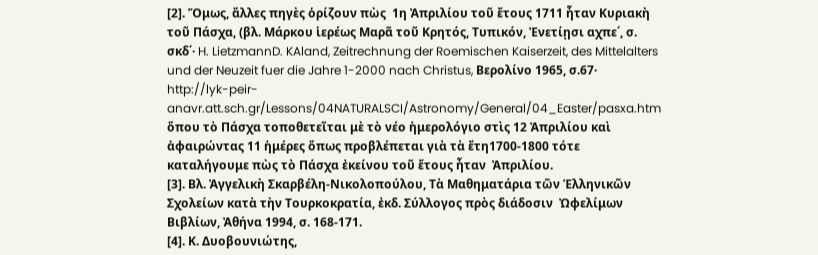[2]. Ὅμως, ἄλλες πηγὲς ὁρίζουν πὼς  1η Ἀπριλίου τοῦ ἔτους 1711 ἦταν Κυριακὴ τοῦ Πάσχα, (βλ. Μάρκου ἱερέως Μαρᾶ τοῦ Κρητός, Τυπικόν, Ἐνετίῃσι αχπε΄, σ. σκδ΄· H. LietzmannD. KAland, Zeitrechnung der Roemischen Kaiserzeit, des Mittelalters und der Neuzeit fuer die Jahre 1-2000 nach Christus, Βερολίνο 1965, σ.67· http://lyk-peir-anavr.att.sch.gr/Lessons/04NATURALSCI/Astronomy/General/04_Easter/pasxa.htm ὅπου τὸ Πάσχα τοποθετεῖται μὲ τὸ νέο ἡμερολόγιο στὶς 12 Ἀπριλίου καὶ ἀφαιρώντας 11 ἡμέρες ὅπως προβλέπεται γιὰ τὰ ἔτη1700-1800 τότε καταλήγουμε πὼς τὸ Πάσχα ἐκείνου τοῦ ἔτους ἦταν  Ἀπριλίου.
[3]. Βλ. Ἀγγελικὴ Σκαρβέλη-Νικολοπούλου, Τὰ Μαθηματάρια τῶν Ἑλληνικῶν Σχολείων κατὰ τὴν Τουρκοκρατία, ἐκδ. Σύλλογος πρὸς διάδοσιν  Ὠφελίμων Βιβλίων, Ἀθήνα 1994, σ. 168-171.
[4]. Κ. Δυοβουνιώτης,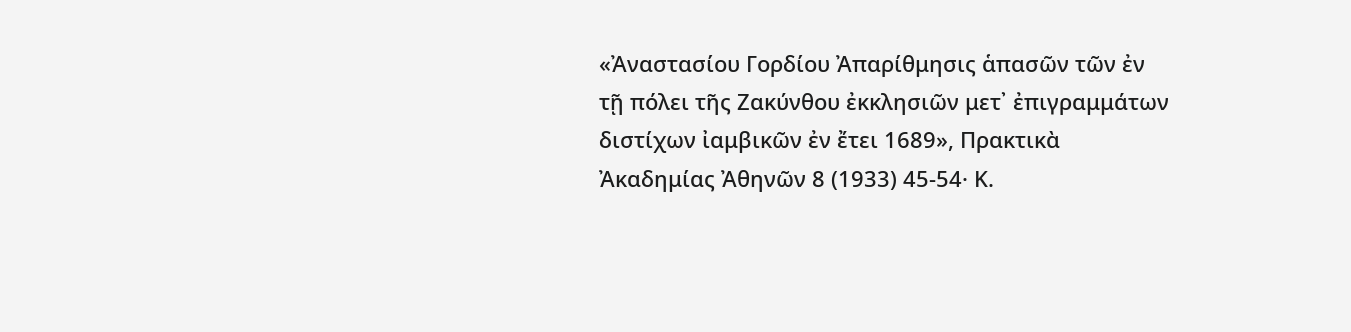«Ἀναστασίου Γορδίου Ἀπαρίθμησις ἁπασῶν τῶν ἐν τῇ πόλει τῆς Ζακύνθου ἐκκλησιῶν μετ᾿ ἐπιγραμμάτων διστίχων ἰαμβικῶν ἐν ἔτει 1689», Πρακτικὰ Ἀκαδημίας Ἀθηνῶν 8 (1933) 45-54· Κ.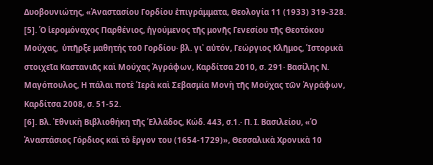Δυοβουνιώτης, «Ἀναστασίου Γορδίου ἐπιγράμματα, Θεολογία 11 (1933) 319-328.
[5]. Ὁ ἱερομόναχος Παρθένιος, ἡγούμενος τῆς μονῆς Γενεσίου τῆς Θεοτόκου Μούχας,  ὑπῆρξε μαθητής τοῦ Γορδίου· βλ. γι᾿ αὐτόν, Γεώργιος Κλῆμος, Ἱστορικὰ στοιχεῖα Καστανιᾶς καὶ Μούχας Ἀγράφων, Καρδίτσα 2010, σ. 291· Βασίλης Ν. Μαγόπουλος, Η πάλαι ποτὲ Ἱερὰ καὶ Σεβασμία Μονὴ τῆς Μούχας τῶν Ἀγράφων, Καρδίτσα 2008, σ. 51-52.
[6]. Βλ. Ἐθνικὴ Βιβλιοθήκη τῆς Ἑλλάδος, Κώδ. 443, σ.1.· Π. Ι. Βασιλείου, «Ὁ Ἀναστάσιος Γόρδιος καὶ τὸ ἔργον του (1654-1729)», Θεσσαλικὰ Χρονικὰ 10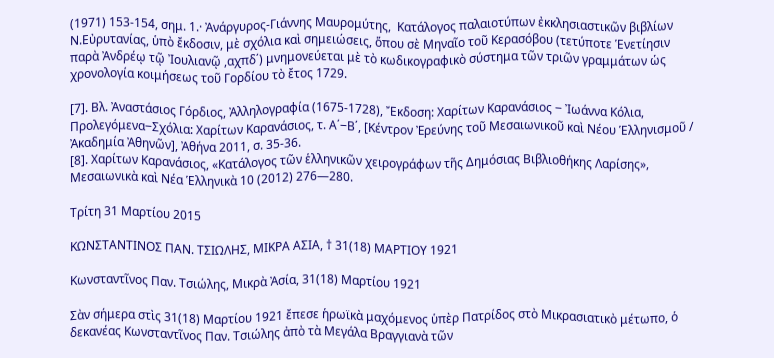(1971) 153-154, σημ. 1.· Ἀνάργυρος-Γιάννης Μαυρομύτης,  Κατάλογος παλαιοτύπων ἐκκλησιαστικῶν βιβλίων Ν.Εὐρυτανίας, ὑπὸ ἔκδοσιν, μὲ σχόλια καὶ σημειώσεις, ὅπου σὲ Μηναῖο τοῦ Κερασόβου (τετύποτε Ἑνετίησιν παρὰ Ἀνδρέῳ τῷ Ἰουλιανῷ ,αχπδ΄) μνημονεύεται μὲ τὸ κωδικογραφικὸ σύστημα τῶν τριῶν γραμμάτων ὡς χρονολογία κοιμήσεως τοῦ Γορδίου τὸ ἔτος 1729.

[7]. Βλ. Ἀναστάσιος Γόρδιος, Ἀλληλογραφία (1675-1728), Ἔκδοση: Χαρίτων Καρανάσιος ‒ Ἰωάννα Κόλια, Προλεγόμενα‒Σχόλια: Χαρίτων Καρανάσιος, τ. Α΄‒Β΄, [Κέντρον Ἐρεύνης τοῦ Μεσαιωνικοῦ καὶ Νέου Ἑλληνισμοῦ / Ἀκαδημία Ἀθηνῶν], Ἀθήνα 2011, σ. 35-36.
[8]. Χαρίτων Καρανάσιος, «Κατάλογος τῶν ἑλληνικῶν χειρογράφων τῆς Δημόσιας Βιβλιοθήκης Λαρίσης», Μεσαιωνικὰ καὶ Νέα Ἑλληνικὰ 10 (2012) 276—280.

Τρίτη 31 Μαρτίου 2015

ΚΩΝΣΤΑΝΤΙΝΟΣ ΠΑΝ. ΤΣΙΩΛΗΣ, ΜΙΚΡΑ ΑΣΙΑ, † 31(18) ΜΑΡΤΙΟΥ 1921

Κωνσταντῖνος Παν. Τσιώλης, Μικρὰ Ἀσία, 31(18) Μαρτίου 1921

Σὰν σήμερα στὶς 31(18) Μαρτίου 1921 ἔπεσε ἡρωϊκὰ μαχόμενος ὑπὲρ Πατρίδος στὸ Μικρασιατικὸ μέτωπο, ὁ δεκανέας Κωνσταντῖνος Παν. Τσιώλης ἀπὸ τὰ Μεγάλα Βραγγιανὰ τῶν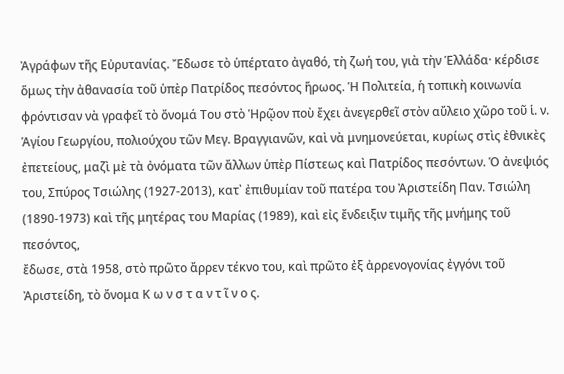Ἀγράφων τῆς Εὐρυτανίας. Ἔδωσε τὸ ὑπέρτατο ἀγαθό, τὴ ζωή του, γιὰ τὴν Ἑλλάδα· κέρδισε ὅμως τὴν ἀθανασία τοῦ ὑπὲρ Πατρίδος πεσόντος ἥρωος. Ἡ Πολιτεία, ἡ τοπικὴ κοινωνία φρόντισαν νὰ γραφεῖ τὸ ὄνομά Του στὸ Ἡρῷον ποὺ ἔχει ἀνεγερθεῖ στὸν αὔλειο χῶρο τοῦ ἱ. ν. Ἁγίου Γεωργίου, πολιούχου τῶν Μεγ. Βραγγιανῶν, καὶ νὰ μνημονεύεται, κυρίως στὶς ἐθνικὲς ἐπετείους, μαζὶ μὲ τὰ ὀνόματα τῶν ἄλλων ὑπὲρ Πίστεως καὶ Πατρίδος πεσόντων. Ὁ ἀνεψιός του, Σπύρος Τσιώλης (1927-2013), κατ᾿ ἐπιθυμίαν τοῦ πατέρα του Ἀριστείδη Παν. Τσιώλη (1890-1973) καὶ τῆς μητέρας του Μαρίας (1989), καὶ εἰς ἔνδειξιν τιμῆς τῆς μνήμης τοῦ πεσόντος,
ἔδωσε, στὰ 1958, στὸ πρῶτο ἄρρεν τέκνο του, καὶ πρῶτο ἐξ ἀρρενογονίας ἐγγόνι τοῦ Ἀριστείδη, τὸ ὄνομα Κ ω ν σ τ α ν τ ῖ ν ο ς.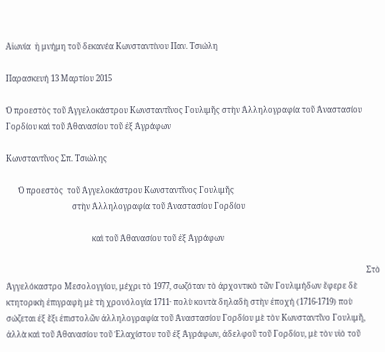Αἰωνία  ἡ μνήμη τοῦ δεκανέα Κωνσταντίνου Παν. Τσιώλη

Παρασκευή 13 Μαρτίου 2015

Ὁ προεστὸς τοῦ Ἀγγελοκάστρου Κωνσταντῖνος Γουλιμῆς στὴν Ἀλληλογραφία τοῦ Ἀναστασίου Γορδίου καὶ τοῦ Ἀθανασίου τοῦ ἐξ Ἀγράφων

Κωνσταντῖνος Σπ. Τσιώλης

      Ὁ προεστὸς  τοῦ Ἀγγελοκάστρου Κωνσταντῖνος Γουλιμῆς
                                 στὴν Ἀλληλογραφία τοῦ Ἀναστασίου Γορδίου

                                           καὶ τοῦ Ἀθανασίου τοῦ ἐξ Ἀγράφων

                                                                                                                                                                                    Στὸ Ἀγγελόκαστρο Μεσολογγίου, μέχρι τὸ 1977, σωζόταν τὸ ἀρχοντικὸ τῶν Γουλιμήδων ἔφερε δὲ κτητορικὴ ἐπιγραφὴ μὲ τὴ χρονόλογία 1711· πολὺ κοντὰ δηλαδὴ στὴν ἐποχή (1716-1719) ποὺ σώζεται ἐξ ἕξι ἐπιστολῶν ἀλληλογραφία τοῦ Ἀναστασίου Γορδίου μὲ τὸν Κωνσταντῖνο Γουλιμῆ, ἀλλὰ καὶ τοῦ Ἀθανασίου τοῦ Ἐλαχίστου τοῦ ἐξ Ἀγράφων, ἀδελφοῦ τοῦ Γορδίου, μὲ τὸν υἱὸ τοῦ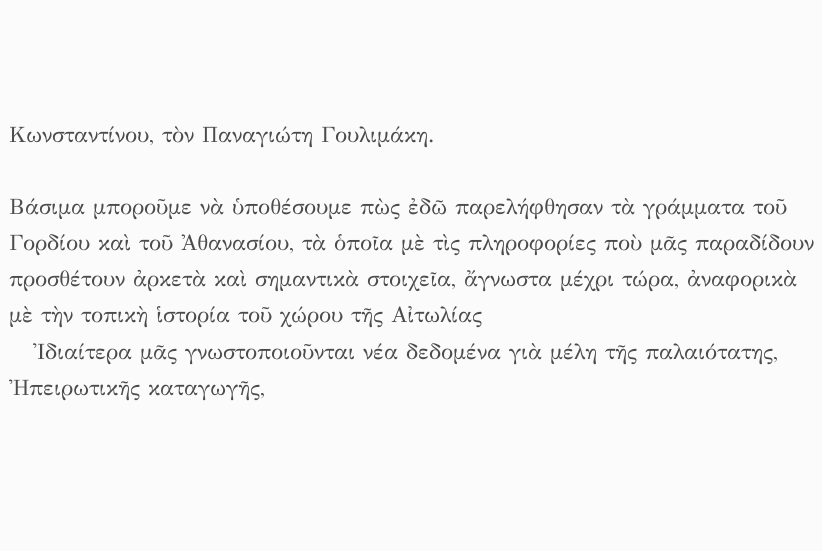Κωνσταντίνου, τὸν Παναγιώτη Γουλιμάκη.

Βάσιμα μποροῦμε νὰ ὑποθέσουμε πὼς ἐδῶ παρελήφθησαν τὰ γράμματα τοῦ Γορδίου καὶ τοῦ Ἀθανασίου, τὰ ὁποῖα μὲ τὶς πληροφορίες ποὺ μᾶς παραδίδουν προσθέτουν ἀρκετὰ καὶ σημαντικὰ στοιχεῖα, ἄγνωστα μέχρι τώρα, ἀναφορικὰ μὲ τὴν τοπικὴ ἱστορία τοῦ χώρου τῆς Αἰτωλίας
   Ἰδιαίτερα μᾶς γνωστοποιοῦνται νέα δεδομένα γιὰ μέλη τῆς παλαιότατης, Ἠπειρωτικῆς καταγωγῆς,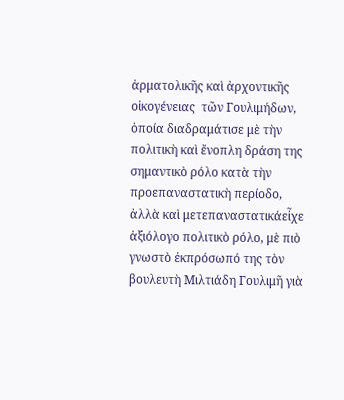ἀρματολικῆς καὶ ἀρχοντικῆς οἰκογένειας  τῶν Γουλιμήδων, ὁποία διαδραμάτισε μὲ τὴν πολιτικὴ καὶ ἔνοπλη δράση της σημαντικὸ ρόλο κατὰ τὴν προεπαναστατικὴ περίοδο, ἀλλὰ καὶ μετεπαναστατικάεἶχε ἀξιόλογο πολιτικὸ ρόλο, μὲ πιὸ γνωστὸ ἐκπρόσωπό της τὸν βουλευτὴ Μιλτιάδη Γουλιμῆ γιὰ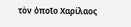τὸν ὁποῖο Χαρίλαος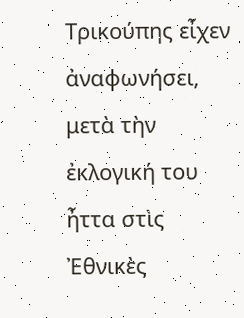Τρικούπης εἶχεν ἀναφωνήσει, μετὰ τὴν ἐκλογική του ἦττα στὶς Ἐθνικὲς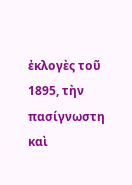ἐκλογὲς τοῦ 1895, τὴν πασίγνωστη καὶ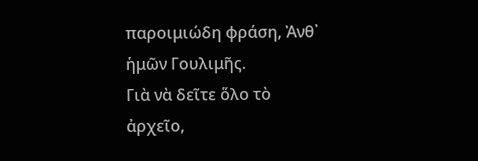παροιμιώδη φράση, Ἀνθ᾿ ἡμῶν Γουλιμῆς.
Γιὰ νὰ δεῖτε ὅλο τὸ ἀρχεῖο,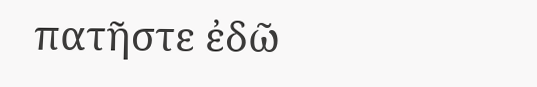πατῆστε ἐδῶ